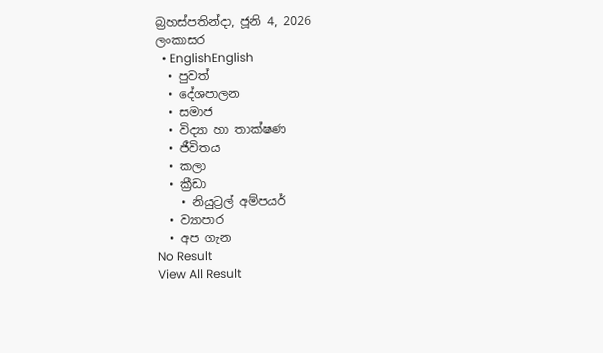බ්‍රහස්පතින්දා, ජූනි 4, 2026
ලංකාසර
  • EnglishEnglish
  • පුවත්
  • දේශපාලන
  • සමාජ
  • විද්‍යා හා තාක්ෂණ
  • ජීවිතය
  • කලා
  • ක්‍රීඩා
    • නියුට්‍රල් අම්පයර්
  • ව්‍යාපාර
  • අප ගැන
No Result
View All Result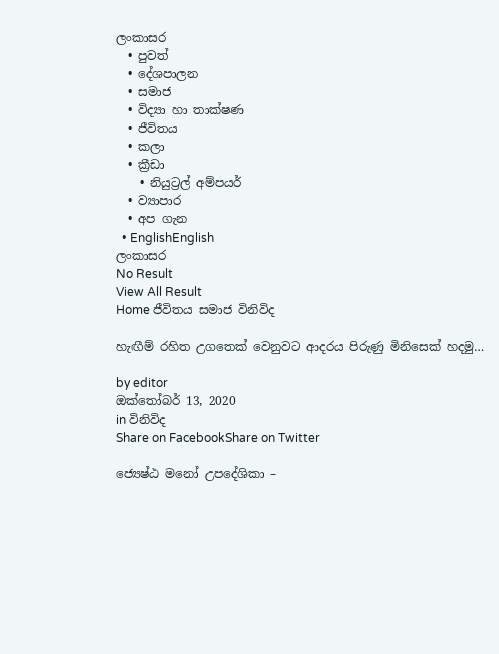ලංකාසර
  • පුවත්
  • දේශපාලන
  • සමාජ
  • විද්‍යා හා තාක්ෂණ
  • ජීවිතය
  • කලා
  • ක්‍රීඩා
    • නියුට්‍රල් අම්පයර්
  • ව්‍යාපාර
  • අප ගැන
  • EnglishEnglish
ලංකාසර
No Result
View All Result
Home ජීවිතය සමාජ විනිවිද

හැඟීම් රහිත උගතෙක් වෙනුවට ආදරය පිරුණු මිනිසෙක් හදමු…

by editor
ඔක්තෝබර් 13, 2020
in විනිවිද
Share on FacebookShare on Twitter

ජ්‍යෙෂ්ඨ මනෝ උපදේශිකා –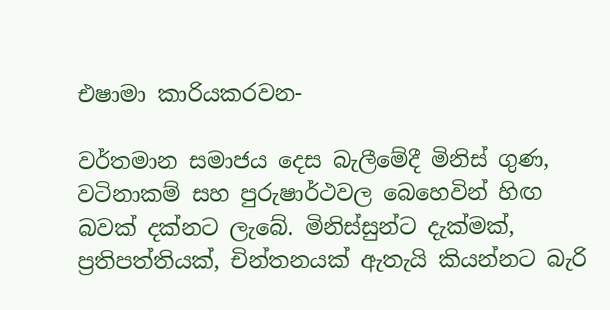එෂාමා කාරියකරවන-

වර්තමාන සමාජය දෙස බැලීමේදී මිනිස් ගුණ, වටිනාකම් සහ පුරුෂාර්ථවල බෙහෙවින් හිඟ බවක් දක්නට ලැබේ. මිනිස්සුන්ට දැක්මක්, ප්‍රතිපත්තියක්, චින්තනයක් ඇතැයි කියන්නට බැරි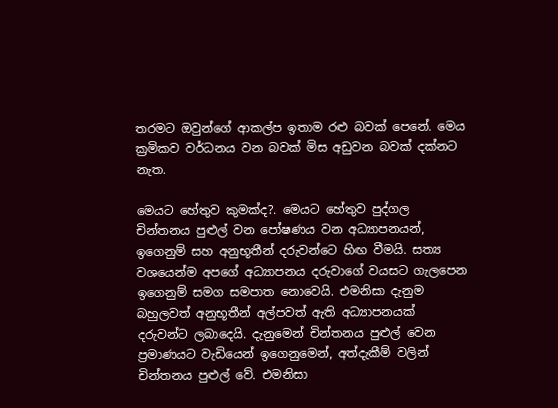තරමට ඔවුන්ගේ ආකල්ප ඉතාම රළු බවක් පෙනේ. මෙය ක්‍රමිකව වර්ධනය වන බවක් මිස අඩුවන බවක් දක්නට නැත.

මෙයට හේතුව කුමක්ද?. මෙයට හේතුව පුද්ගල චින්තනය පුළුල් වන පෝෂණය වන අධ්‍යාපනයන්, ඉගෙනුම් සහ අනුභූතීන් දරුවන්ටෙ හිඟ වීමයි. සත්‍ය වශයෙන්ම අපගේ අධ්‍යාපනය දරුවාගේ වයසට ගැලපෙන ඉගෙනුම් සමග සමපාත නොවෙයි. එමනිසා දැනුම බහුලවත් අනුභූතීන් අල්පවත් ඇති අධ්‍යාපනයක් දරුවන්ට ලබාදෙයි. දැනුමෙන් චින්තනය පුළුල් වෙන ප්‍රමාණයට වැඩියෙන් ඉගෙනුමෙන්, අත්දැකීම් වලින් චින්තනය පුළුල් වේ. එමනිසා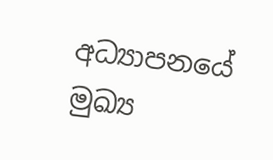අධ්‍යාපනයේ මුඛ්‍ය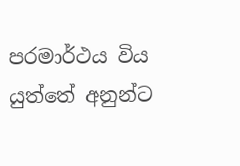පරමාර්ථය විය යුත්තේ අනුන්ට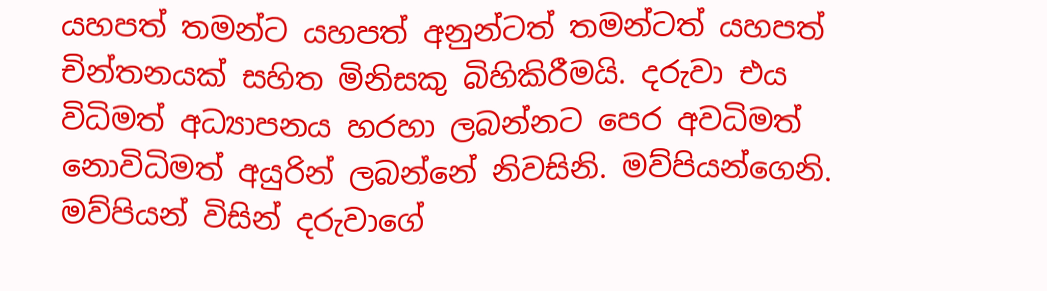යහපත් තමන්ට යහපත් අනුන්ටත් තමන්ටත් යහපත් චින්තනයක් සහිත මිනිසකු බිහිකිරීමයි. දරුවා එය විධිමත් අධ්‍යාපනය හරහා ලබන්නට පෙර අවධිමත් නොවිධිමත් අයුරින් ලබන්නේ නිවසිනි. මව්පියන්ගෙනි. මව්පියන් විසින් දරුවාගේ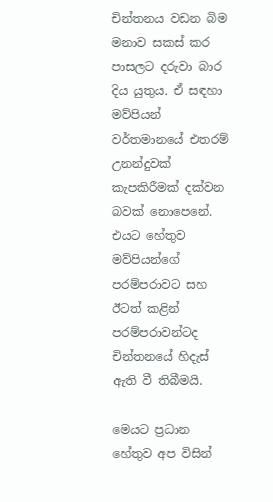චින්තනය වඩන බිම මනාව සකස් කර පාසලට දරුවා බාර දිය යුතුය. ඒ සඳහා මව්පියන් වර්තමානයේ එතරම් උනන්දුවක් කැපකිරීමක් දක්වන බවක් නොපෙනේ. එයට හේතුව මව්පියන්ගේ පරම්පරාවට සහ ඊටත් කළින් පරම්පරාවන්ටද චින්තනයේ හිදැස් ඇති වී තිබීමයි.

මෙයට ප්‍රධාන හේතුව අප විසින්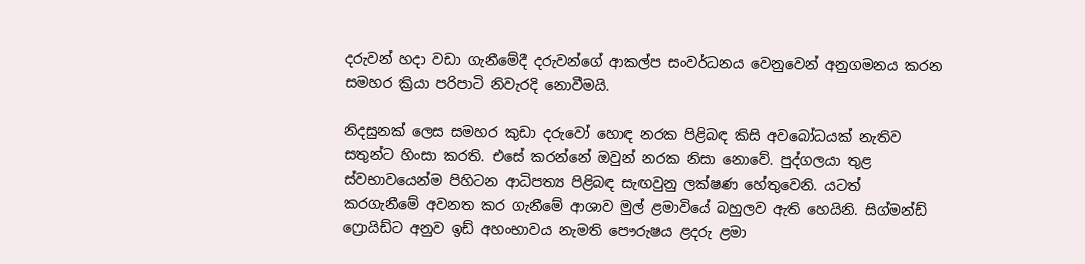දරුවන් හදා වඩා ගැනීමේදී දරුවන්ගේ ආකල්ප සංවර්ධනය වෙනුවෙන් අනුගමනය කරන සමහර ක්‍රියා පරිපාටි නිවැරදි නොවීමයි.

නිදසුනක් ලෙස සමහර කුඩා දරුවෝ හොඳ නරක පිළිබඳ කිසි අවබෝධයක් නැතිව සතුන්ට හිංසා කරති. එසේ කරන්නේ ඔවුන් නරක නිසා නොවේ. පුද්ගලයා තුළ ස්වභාවයෙන්ම පිහිටන ආධිපත්‍ය පිළිබඳ සැඟවුනු ලක්ෂණ හේතුවෙනි. යටත් කරගැනීමේ අවනත කර ගැනීමේ ආශාව මුල් ළමාවියේ බහුලව ඇති හෙයිනි. සිග්මන්ඩ් ෆ්‍රොයිඩ්ට අනුව ඉඩ් අහංභාවය නැමති පෞරුෂය ළදරු ළමා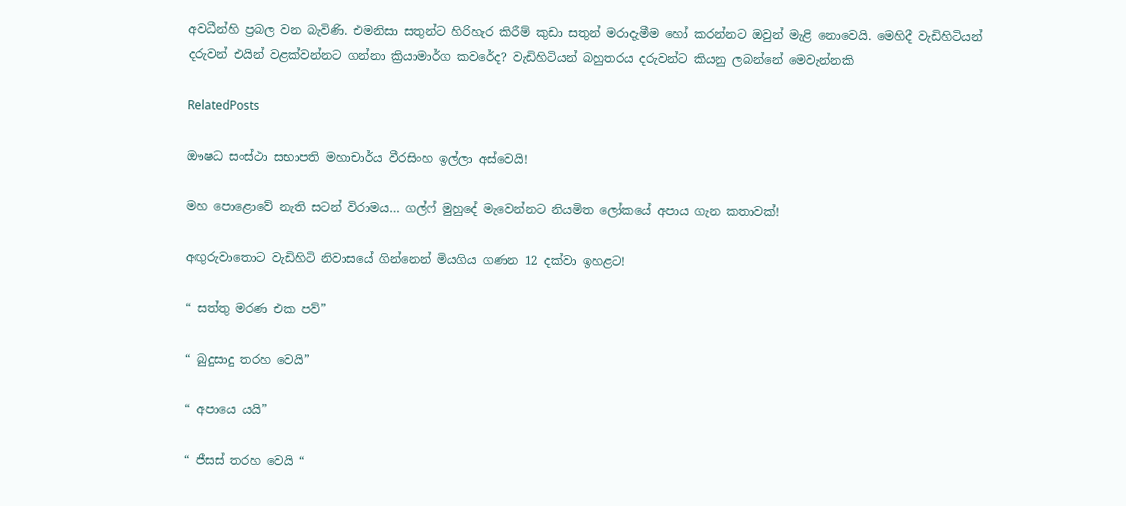අවධීන්හි ප්‍රබල වන බැවිණි. එමනිසා සතුන්ට හිරිහැර කිරීම් කුඩා සතුන් මරාදැමීම හෝ කරන්නට ඔවුන් මැළි නොවෙයි. මෙහිදී වැඩිහිටියන් දරුවන් එයින් වළක්වන්නට ගන්නා ක්‍රියාමාර්ග කවරේද? වැඩිහිටියන් බහුතරය දරුවන්ට කියනු ලබන්නේ මෙවැන්නකි

RelatedPosts

ඖෂධ සංස්ථා සභාපති මහාචාර්ය වීරසිංහ ඉල්ලා අස්වෙයි!

මහ පොළොවේ නැති සටන් විරාමය… ගල්ෆ් මුහුදේ මැවෙන්නට නියමිත ලෝකයේ අපාය ගැන කතාවක්!

අඟුරුවාතොට වැඩිහිටි නිවාසයේ ගින්නෙන් මියගිය ගණන 12 දක්වා ඉහළට!

“ සත්තු මරණ එක පව්”

“ බුදුසාදු තරහ වෙයි”

“ අපායෙ යයි”

“ ජීසස් තරහ වෙයි “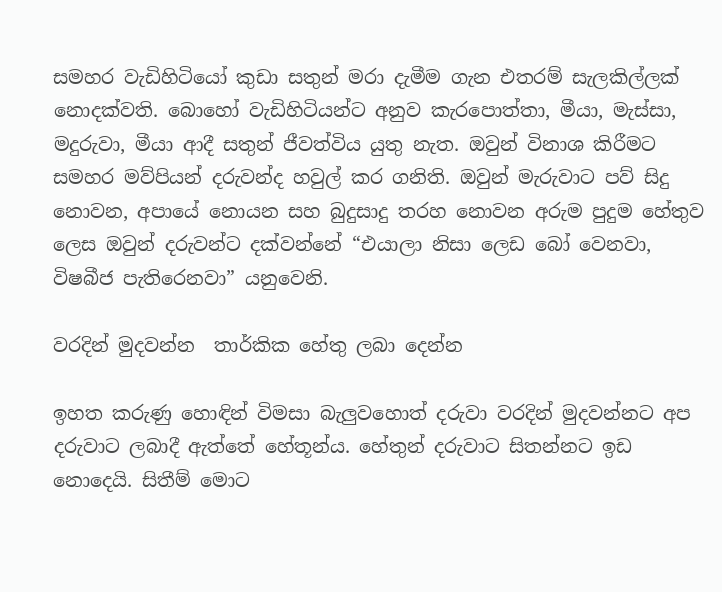සමහර වැඩිහිටියෝ කුඩා සතුන් මරා දැමීම ගැන එතරම් සැලකිල්ලක් නොදක්වති. බොහෝ වැඩිහිටියන්ට අනුව කැරපොත්තා, මීයා, මැස්සා, මදුරුවා, මීයා ආදී සතුන් ජීවත්විය යුතු නැත. ඔවුන් විනාශ කිරීමට සමහර මව්පියන් දරුවන්ද හවුල් කර ගනිති. ඔවුන් මැරුවාට පව් සිදු නොවන, අපායේ නොයන සහ බුදුසාදු තරහ නොවන අරුම පුදුම හේතුව ලෙස ඔවුන් දරුවන්ට දක්වන්නේ “එයාලා නිසා ලෙඩ බෝ වෙනවා, විෂබීජ පැතිරෙනවා” යනුවෙනි.

වරදින් මුදවන්න  තාර්කික හේතු ලබා දෙන්න

ඉහත කරුණු හොඳින් විමසා බැලුවහොත් දරුවා වරදින් මුදවන්නට අප දරුවාට ලබාදී ඇත්තේ හේතූන්ය. හේතුන් දරුවාට සිතන්නට ඉඩ නොදෙයි. සිතීම් මොට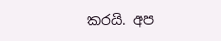කරයි. අප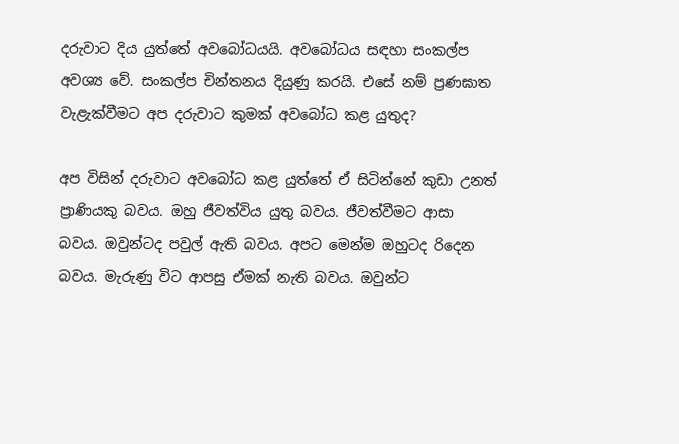දරුවාට දිය යුත්තේ අවබෝධයයි. අවබෝධය සඳහා සංකල්ප අවශ්‍ය වේ. සංකල්ප චින්තනය දියුණු කරයි. එසේ නම් ප්‍රණඝාත වැළැක්වීමට අප දරුවාට කුමක් අවබෝධ කළ යුතුද?

අප විසින් දරුවාට අවබෝධ කළ යුත්තේ ඒ සිටින්නේ කුඩා උනත් ප්‍රාණියකු බවය. ඔහු ජීවත්විය යුතු බවය. ජීවත්වීමට ආසා බවය. ඔවුන්ටද පවුල් ඇති බවය. අපට මෙන්ම ඔහුටද රිදෙන බවය. මැරුණු විට ආපසු ඒමක් නැති බවය. ඔවුන්ට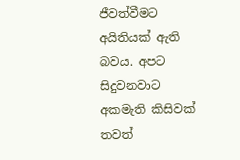ජීවත්වීමට අයිතියක් ඇති බවය. අපට සිදුවනවාට අකමැති කිසිවක් තවත්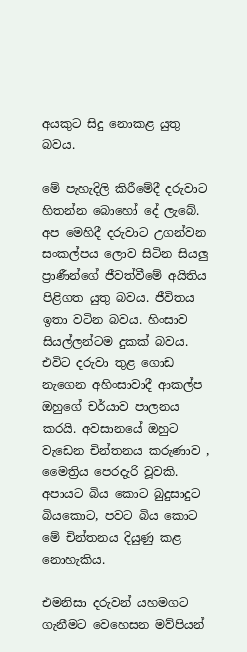අයකුට සිදු නොකළ යුතු බවය.

මේ පැහැදිලි කිරීමේදී දරුවාට හිතන්න බොහෝ දේ ලැබේ. අප මෙහිදී දරුවාට උගන්වන සංකල්පය ලොව සිටින සියලු ප්‍රාණීන්ගේ ජීවත්වීමේ අයිතිය පිළිගත යුතු බවය. ජීවිතය ඉතා වටින බවය. හිංසාව සියල්ලන්ටම දුකක් බවය. එවිට දරුවා තුළ ගොඩ නැගෙන අහිංසාවාදී ආකල්ප ඔහුගේ චර්යාව පාලනය කරයි. අවසානයේ ඔහුට වැඩෙන චින්තනය කරුණාව , මෛත්‍රිය පෙරදැරි වූවකි. අපායට බිය කොට බුදුසාදුට බියකොට, පවට බිය කොට මේ චින්තනය දියුණු කළ නොහැකිය.

එමනිසා දරුවන් යහමගට ගැනීමට වෙහෙසන මව්පියන්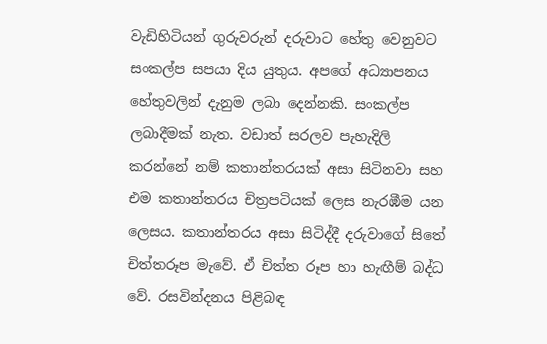වැඩිහිටියන් ගුරුවරුන් දරුවාට හේතු වෙනුවට සංකල්ප සපයා දිය යුතුය. අපගේ අධ්‍යාපනය හේතුවලින් දැනුම ලබා දෙන්නකි. සංකල්ප ලබාදීමක් නැත. වඩාත් සරලව පැහැදිලි කරන්නේ නම් කතාන්තරයක් අසා සිටිනවා සහ එම කතාන්තරය චිත්‍රපටියක් ලෙස නැරඹීම යන ලෙසය. කතාන්තරය අසා සිටිද්දී දරුවාගේ සිතේ චිත්තරූප මැවේ. ඒ චිත්ත රූප හා හැඟීම් බද්ධ වේ. රසවින්දනය පිළිබඳ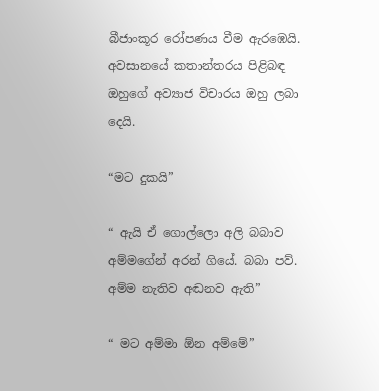බීජාංකූර රෝපණය වීම ඇරඹෙයි. අවසානයේ කතාන්තරය පිළිබඳ ඔහුගේ අව්‍යාජ විචාරය ඔහු ලබා දෙයි.

“මට දුකයි”

“ ඇයි ඒ ගොල්ලො අලි බබාව අම්මගේන් අරන් ගියේ. බබා පව්. අම්ම නැතිව අඬනව ඇති”

“ මට අම්මා ඕන අම්මේ”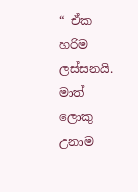“ ඒක හරිම ලස්සනයි. මාත් ලොකු උනාම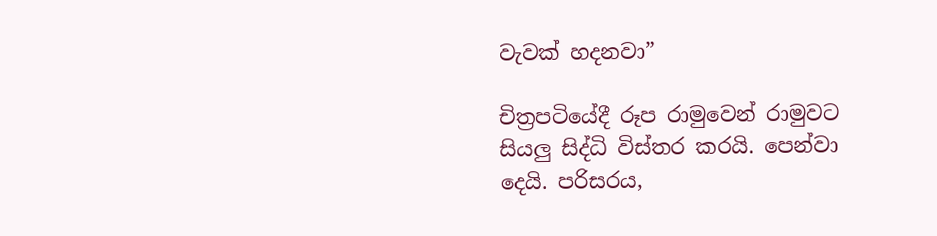වැවක් හදනවා”

චිත්‍රපටියේදී රූප රාමුවෙන් රාමුවට සියලු සිද්ධි විස්තර කරයි. පෙන්වා දෙයි. පරිසරය,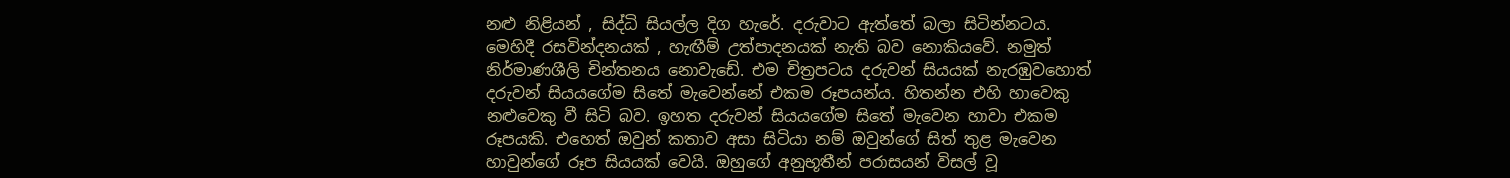නළු නිළියන් , සිද්ධි සියල්ල දිග හැරේ. දරුවාට ඇත්තේ බලා සිටින්නටය. මෙහිදී රසවින්දනයක් , හැඟීම් උත්පාදනයක් නැති බව නොකියවේ. නමුත් නිර්මාණශීලි චින්තනය නොවැඩේ. එම චිත්‍රපටය දරුවන් සියයක් නැරඹුවහොත් දරුවන් සියයගේම සිතේ මැවෙන්නේ එකම රූපයන්ය. හිතන්න එහි හාවෙකු නළුවෙකු වී සිටි බව. ඉහත දරුවන් සියයගේම සිතේ මැවෙන හාවා එකම රූපයකි. එහෙත් ඔවුන් කතාව අසා සිටියා නම් ඔවුන්ගේ සිත් තුළ මැවෙන හාවුන්ගේ රූප සියයක් වෙයි. ඔහුගේ අනුභූතීන් පරාසයන් විසල් වූ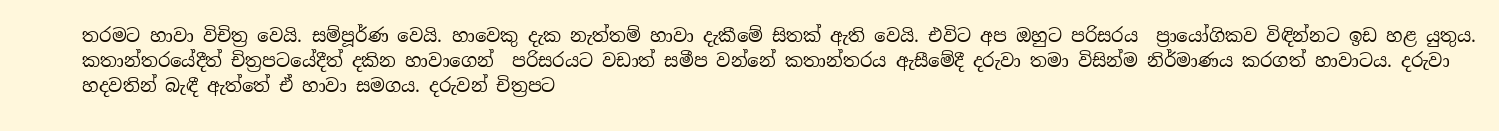තරමට හාවා විචිත්‍ර වෙයි. සම්පූර්ණ වෙයි. හාවෙකු දැක නැත්තම් හාවා දැකීමේ සිතක් ඇති වෙයි. එවිට අප ඔහුට පරිසරය  ප්‍රායෝගිකව විඳින්නට ඉඩ හළ යුතුය. කතාන්තරයේදීත් චිත්‍රපටයේදීත් දකින හාවාගෙන්  පරිසරයට වඩාත් සමීප වන්නේ කතාන්තරය ඇසීමේදී දරුවා තමා විසින්ම නිර්මාණය කරගත් හාවාටය. දරුවා හදවතින් බැඳී ඇත්තේ ඒ හාවා සමගය. දරුවන් චිත්‍රපට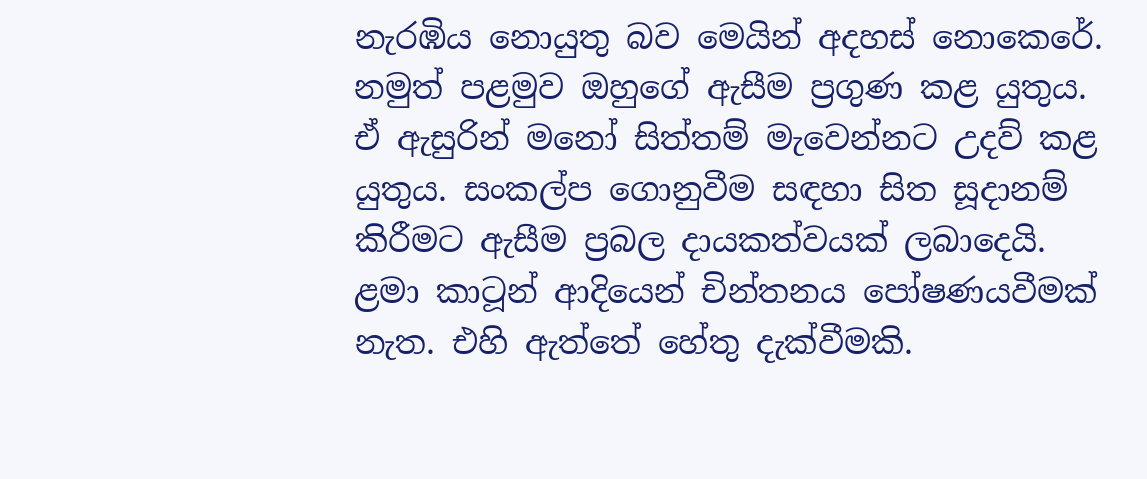නැරඹිය නොයුතු බව මෙයින් අදහස් නොකෙරේ. නමුත් පළමුව ඔහුගේ ඇසීම ප්‍රගුණ කළ යුතුය. ඒ ඇසුරින් මනෝ සිත්තම් මැවෙන්නට උදව් කළ යුතුය. සංකල්ප ගොනුවීම සඳහා සිත සූදානම් කිරීමට ඇසීම ප්‍රබල දායකත්වයක් ලබාදෙයි. ළමා කාටූන් ආදියෙන් චින්තනය පෝෂණයවීමක් නැත. එහි ඇත්තේ හේතු දැක්වීමකි.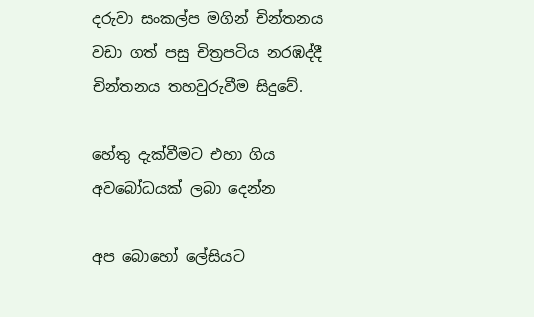දරුවා සංකල්ප මගින් චින්තනය වඩා ගත් පසු චිත්‍රපටිය නරඹද්දී චින්තනය තහවුරුවීම සිදුවේ.

හේතු දැක්වීමට එහා ගිය අවබෝධයක් ලබා දෙන්න

අප බොහෝ ලේසියට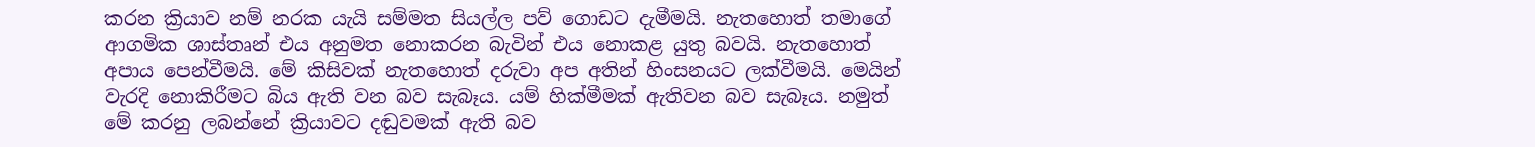කරන ක්‍රියාව නම් නරක යැයි සම්මත සියල්ල පව් ගොඩට දැමීමයි. නැතහොත් තමාගේ ආගමික ශාස්තෘන් එය අනුමත නොකරන බැවින් එය නොකළ යුතු බවයි. නැතහොත් අපාය පෙන්වීමයි. මේ කිසිවක් නැතහොත් දරුවා අප අතින් හිංසනයට ලක්වීමයි. මෙයින් වැරදි නොකිරීමට බිය ඇති වන බව සැබෑය. යම් හික්මීමක් ඇතිවන බව සැබෑය. නමුත් මේ කරනු ලබන්නේ ක්‍රියාවට දඬුවමක් ඇති බව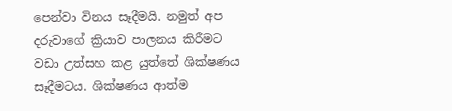පෙන්වා විනය සෑදීමයි. නමුත් අප දරුවාගේ ක්‍රියාව පාලනය කිරීමට වඩා උත්සහ කළ යුත්තේ ශික්ෂණය සෑදීමටය. ශික්ෂණය ආත්ම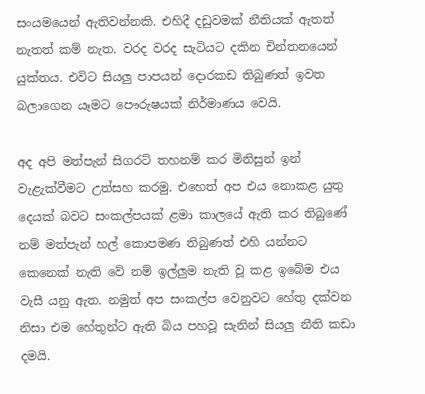සංයමයෙන් ඇතිවන්නකි. එහිදී දඩුවමක් නීතියක් ඇතත් නැතත් කම් නැත. වරද වරද සැටියට දකින චින්තනයෙන් යුක්තය. එවිට සියලු පාපයන් දොරකඩ තිබුණත් ඉවත බලාගෙන යෑමට පෞරුෂයක් නිර්මාණය වෙයි.

අද අපි මත්පැන් සිගරට් තහනම් කර මිනිසුන් ඉන් වැළැක්වීමට උත්සහ කරමු. එහෙත් අප එය නොකළ යුතු දෙයක් බවට සංකල්පයක් ළමා කාලයේ ඇති කර තිබුණේ නම් මත්පැන් හල් කොපමණ තිබුණත් එහි යන්නට කෙනෙක් නැති වේ නම් ඉල්ලුම නැති වූ කළ ඉබේම එය වැසී යනු ඇත. නමුත් අප සංකල්ප වෙනුවට හේතු දක්වන නිසා එම හේතුන්ට ඇති බිය පහවූ සැනින් සියලු නීති කඩා දමයි.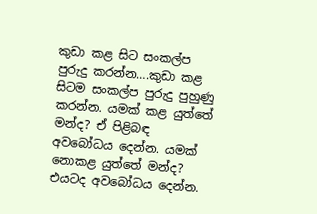කුඩා කළ සිට සංකල්ප පුරුදු කරන්න….කුඩා කළ සිටම සංකල්ප පුරුදු පුහුණු කරන්න. යමක් කළ යුත්තේ මන්ද? ඒ පිළිබඳ අවබෝධය දෙන්න. යමක් නොකළ යුත්තේ මන්ද? එයටද අවබෝධය දෙන්න.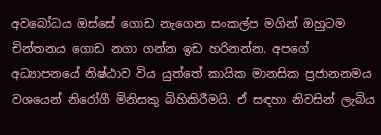අවබෝධය ඔස්සේ ගොඩ නැගෙන සංකල්ප මගින් ඔහුටම චින්තනය ගොඩ නගා ගන්න ඉඩ හරිනන්න. අපගේ අධ්‍යාපනයේ නිෂ්ඨාව විය යුත්තේ කායික මානසික ප්‍රජානනමය වශයෙන් නිරෝගී මිනිසකු බිහිකිරීමයි. ඒ සඳහා නිවසින් ලැබිය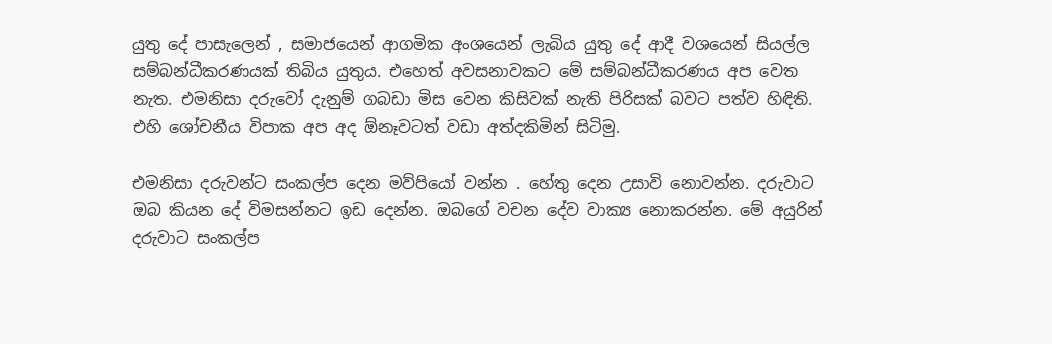යුතු දේ පාසැලෙන් , සමාජයෙන් ආගමික අංශයෙන් ලැබිය යුතු දේ ආදී වශයෙන් සියල්ල සම්බන්ධීකරණයක් තිබිය යුතුය. එහෙත් අවසනාවකට මේ සම්බන්ධීකරණය අප වෙත නැත. එමනිසා දරුවෝ දැනුම් ගබඩා මිස වෙන කිසිවක් නැති පිරිසක් බවට පත්ව හිඳිති. එහි ශෝචනීය විපාක අප අද ඕනෑවටත් වඩා අත්දකිමින් සිටිමු.

එමනිසා දරුවන්ට සංකල්ප දෙන මව්පියෝ වන්න . හේතු දෙන උසාවි නොවන්න. දරුවාට ඔබ කියන දේ විමසන්නට ඉඩ දෙන්න. ඔබගේ වචන දේව වාක්‍ය නොකරන්න. මේ අයුරින් දරුවාට සංකල්ප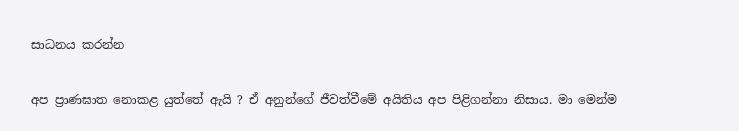සාධනය කරන්න

අප ප්‍රාණඝාත නොකළ යුත්තේ ඇයි ? ඒ අනුන්ගේ ජීවත්වීමේ අයිතිය අප පිළිගන්නා නිසාය. මා මෙන්ම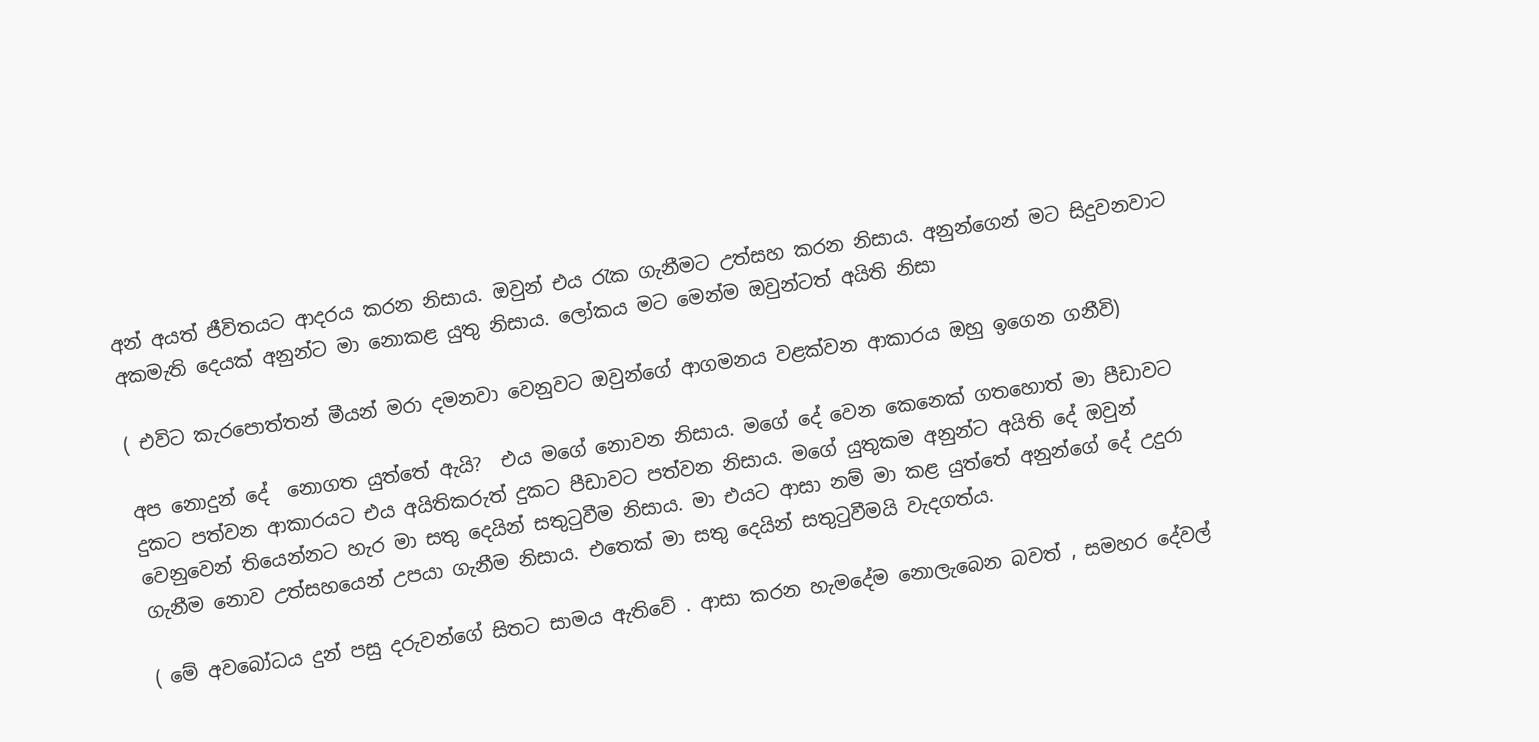අන් අයත් ජීවිතයට ආදරය කරන නිසාය. ඔවුන් එය රැක ගැනීමට උත්සහ කරන නිසාය. අනුන්ගෙන් මට සිදුවනවාට අකමැති දෙයක් අනුන්ට මා නොකළ යුතු නිසාය. ලෝකය මට මෙන්ම ඔවුන්ටත් අයිති නිසා

( එවිට කැරපොත්තන් මීයන් මරා දමනවා වෙනුවට ඔවුන්ගේ ආගමනය වළක්වන ආකාරය ඔහු ඉගෙන ගනීවි)

අප නොදුන් දේ  නොගත යුත්තේ ඇයි?  එය මගේ නොවන නිසාය. මගේ දේ වෙන කෙනෙක් ගතහොත් මා පීඩාවට දුකට පත්වන ආකාරයට එය අයිතිකරුත් දුකට පීඩාවට පත්වන නිසාය. මගේ යුතුකම අනුන්ට අයිති දේ ඔවුන් වෙනුවෙන් තියෙන්නට හැර මා සතු දෙයින් සතුටුවීම නිසාය. මා එයට ආසා නම් මා කළ යුත්තේ අනුන්ගේ දේ උදුරා ගැනීම නොව උත්සහයෙන් උපයා ගැනීම නිසාය. එතෙක් මා සතු දෙයින් සතුටුවීමයි වැදගත්ය.

( මේ අවබෝධය දුන් පසු දරුවන්ගේ සිතට සාමය ඇතිවේ . ආසා කරන හැමදේම නොලැබෙන බවත් , සමහර දේවල්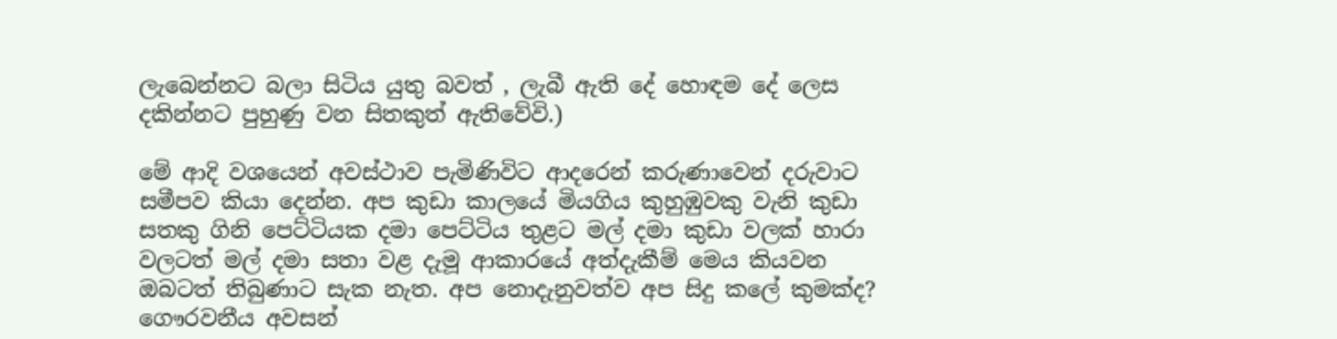ලැබෙන්නට බලා සිටිය යුතු බවත් , ලැබී ඇති දේ හොඳම දේ ලෙස දකින්නට පුහුණු වන සිතකුත් ඇතිවේවි.)

මේ ආදි වශයෙන් අවස්ථාව පැමිණිවිට ආදරෙන් කරුණාවෙන් දරුවාට සමීපව කියා දෙන්න. අප කුඩා කාලයේ මියගිය කුහුඹුවකු වැනි කුඩා සතකු ගිනි පෙට්ටියක දමා පෙට්ටිය තුළට මල් දමා කුඩා වලක් හාරා වලටත් මල් දමා සතා වළ දැමූ ආකාරයේ අත්දැකීම් මෙය කියවන ඔබටත් තිබුණාට සැක නැත. අප නොදැනුවත්ව අප සිදු කලේ කුමක්ද? ගෞරවනීය අවසන්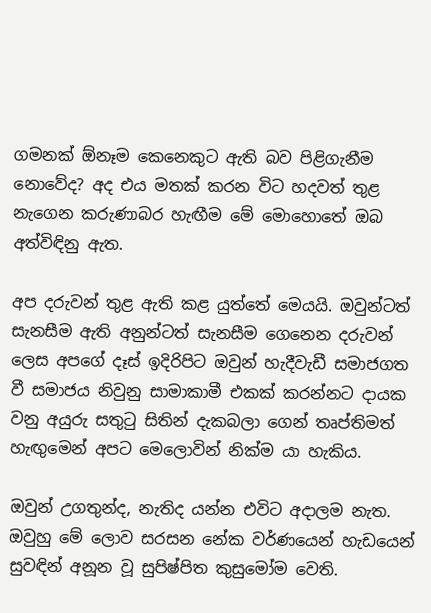ගමනක් ඕනෑම කෙනෙකුට ඇති බව පිළිගැනීම නොවේද? අද එය මතක් කරන විට හදවත් තුළ නැගෙන කරුණාබර හැඟීම මේ මොහොතේ ඔබ අත්විඳිනු ඇත.

අප දරුවන් තුළ ඇති කළ යුත්තේ මෙයයි. ඔවුන්ටත් සැනසීම ඇති අනුන්ටත් සැනසීම ගෙනෙන දරුවන් ලෙස අපගේ දෑස් ඉදිරිපිට ඔවුන් හැදීවැඩී සමාජගත වී සමාජය නිවුනු සාමාකාමී එකක් කරන්නට දායක වනු අයුරු සතුටු සිතින් දැකබලා ගෙන් තෘප්තිමත් හැඟුමෙන් අපට මෙලොවින් නික්ම යා හැකිය.

ඔවුන් උගතුන්ද, නැතිද යන්න එවිට අදාලම නැත. ඔවුහු මේ ලොව සරසන නේක වර්ණයෙන් හැඩයෙන් සුවඳින් අනූන වූ සුපිෂ්පිත කුසුමෝම වෙති.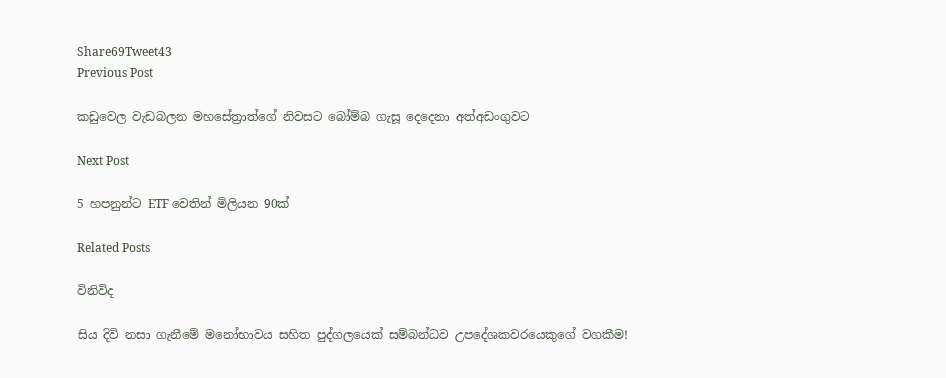Share69Tweet43
Previous Post

කඩුවෙල වැඩබලන මහසේත්‍රාත්ගේ නිවසට බෝම්බ ගැසූ දෙදෙනා අත්අඩංගුවට

Next Post

5 හපනුන්ට ETF වෙතින් මිලියන 90ක්

Related Posts

විනිවිද

සිය දිවි නසා ගැනීමේ මනෝභාවය සහිත පුද්ගලයෙක් සම්බන්ධව උපදේශකවරයෙකුගේ වගකීම!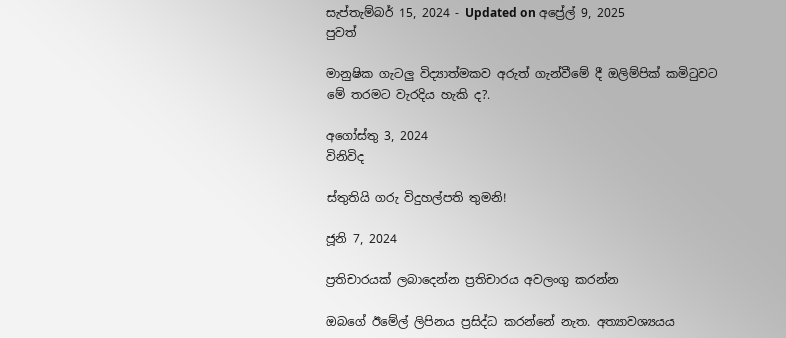සැප්තැම්බර් 15, 2024 - Updated on අප්‍රේල් 9, 2025
පුවත්

මානුෂික ගැටලු විද්‍යාත්මකව අරුත් ගැන්වීමේ දී ඔලිම්පික් කමිටුවට මේ තරමට වැරදිය හැකි ද?.

අගෝස්තු 3, 2024
විනිවිද

ස්තුතියි ගරු විදුහල්පති තුමනි!

ජූනි 7, 2024

ප්‍රතිචාරයක් ලබාදෙන්න ප්‍රතිචාරය අවලංගු කරන්න

ඔබගේ ඊමේල් ලිපිනය ප්‍රසිද්ධ කරන්නේ නැත. අත්‍යාවශ්‍යයය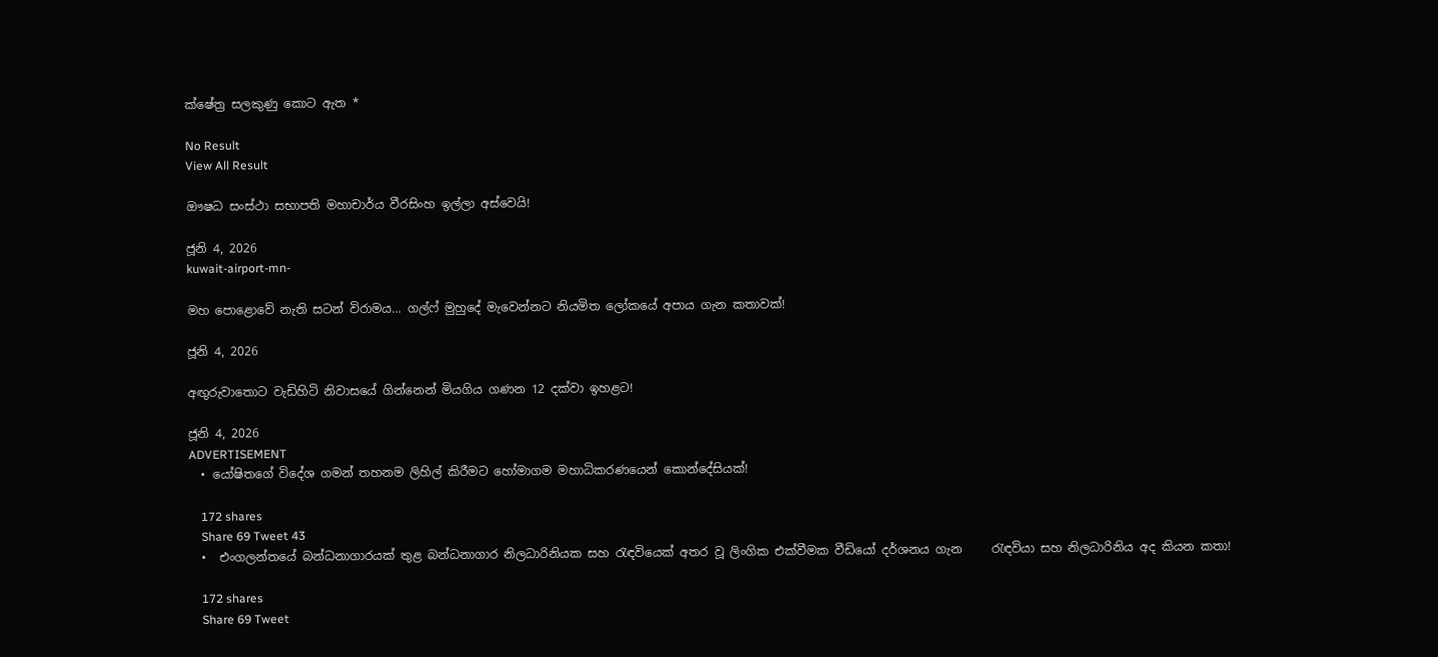ක්ෂේත්‍ර සලකුණු කොට ඇත *

No Result
View All Result

ඖෂධ සංස්ථා සභාපති මහාචාර්ය වීරසිංහ ඉල්ලා අස්වෙයි!

ජූනි 4, 2026
kuwait-airport-mn-

මහ පොළොවේ නැති සටන් විරාමය… ගල්ෆ් මුහුදේ මැවෙන්නට නියමිත ලෝකයේ අපාය ගැන කතාවක්!

ජූනි 4, 2026

අඟුරුවාතොට වැඩිහිටි නිවාසයේ ගින්නෙන් මියගිය ගණන 12 දක්වා ඉහළට!

ජූනි 4, 2026
ADVERTISEMENT
  • යෝෂිතගේ විදේශ ගමන් තහනම ලිහිල් කිරීමට හෝමාගම මහාධිකරණයෙන් කොන්දේසියක්!

    172 shares
    Share 69 Tweet 43
  •  එංගලන්තයේ බන්ධනාගාරයක් තුළ බන්ධනාගාර නිලධාරිනියක සහ රැඳවියෙක් අතර වූ ලිංගික එක්වීමක වීඩියෝ දර්ශනය ගැන     රැඳවියා සහ නිලධාරිනිය අද කියන කතා!

    172 shares
    Share 69 Tweet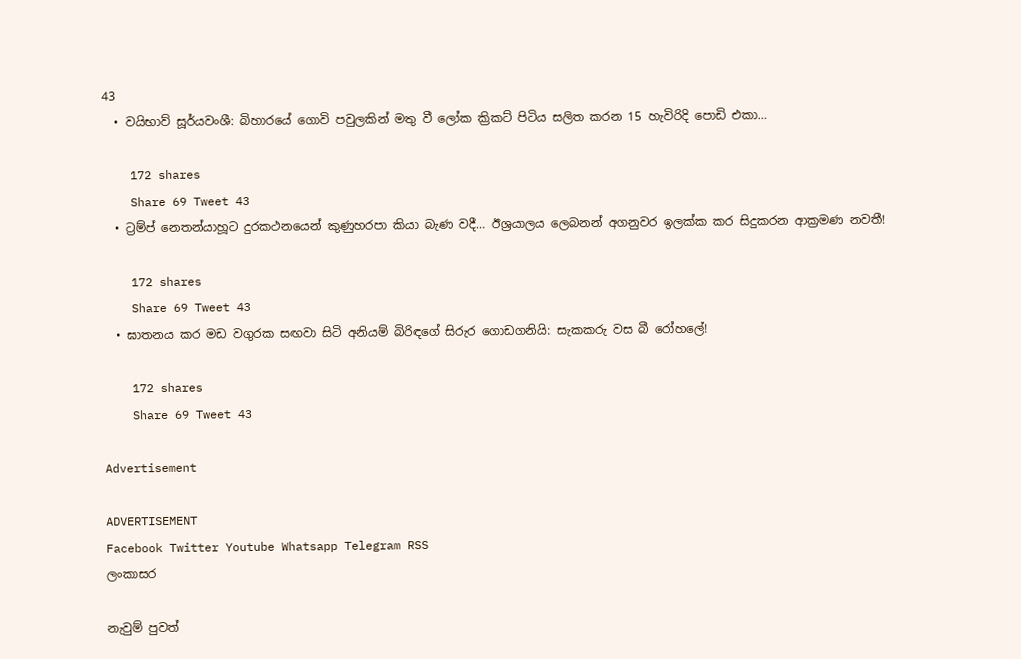43
  • වයිභාව් සූර්යවංශී: බිහාරයේ ගොවි පවුලකින් මතු වී ලෝක ක්‍රිකට් පිටිය සලිත කරන 15 හැවිරිදි පොඩි එකා…

    172 shares
    Share 69 Tweet 43
  • ට්‍රම්ප් නෙතන්යාහූට දුරකථනයෙන් කුණුහරපා කියා බැණ වදී… ඊශ්‍රයාලය ලෙබනන් අගනුවර ඉලක්ක කර සිදුකරන ආක්‍රමණ නවතී!

    172 shares
    Share 69 Tweet 43
  • ඝාතනය කර මඩ වගුරක සඟවා සිටි අනියම් බිරිඳගේ සිරුර ගොඩගනියි: සැකකරු වස බී රෝහලේ!

    172 shares
    Share 69 Tweet 43

Advertisement

ADVERTISEMENT
Facebook Twitter Youtube Whatsapp Telegram RSS
ලංකාසර

නැවුම් පුවත්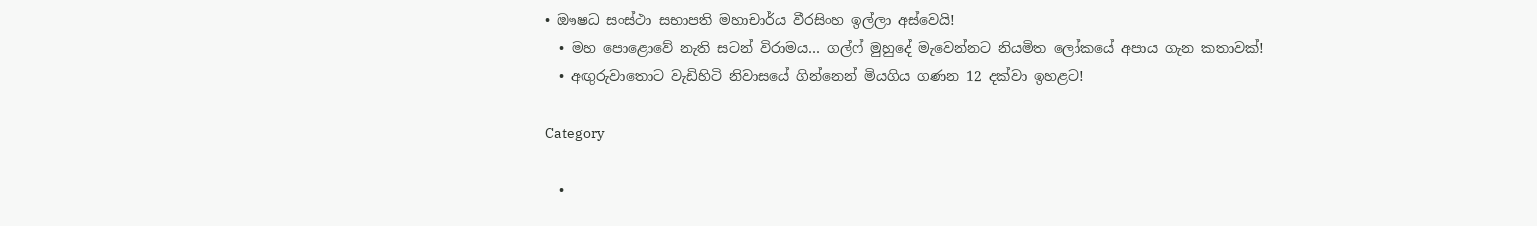• ඖෂධ සංස්ථා සභාපති මහාචාර්ය වීරසිංහ ඉල්ලා අස්වෙයි!
  • මහ පොළොවේ නැති සටන් විරාමය… ගල්ෆ් මුහුදේ මැවෙන්නට නියමිත ලෝකයේ අපාය ගැන කතාවක්!
  • අඟුරුවාතොට වැඩිහිටි නිවාසයේ ගින්නෙන් මියගිය ගණන 12 දක්වා ඉහළට!

Category

  •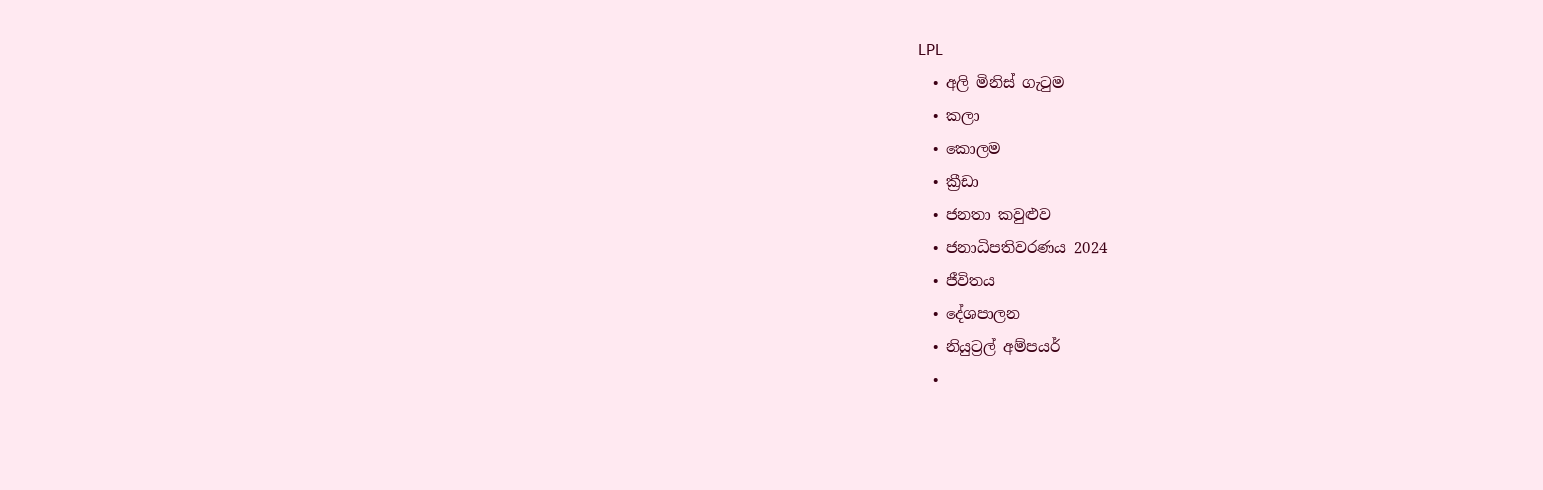LPL
  • අලි මිනිස් ගැටුම
  • කලා
  • කොලම
  • ක්‍රීඩා
  • ජනතා කවුළුව
  • ජනාධිපතිවරණය 2024
  • ජීවිතය
  • දේශපාලන
  • නියුට්‍රල් අම්පයර්
  •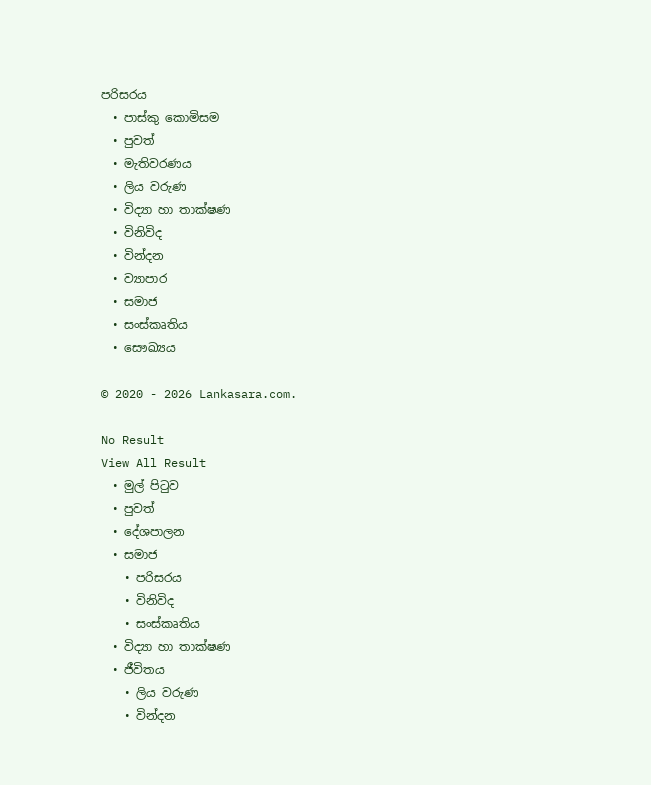පරිසරය
  • පාස්කු කොමිසම
  • පුවත්
  • මැතිවරණය
  • ලිය වරුණ
  • විද්‍යා හා තාක්ෂණ
  • විනිවිද
  • වින්දන
  • ව්‍යාපාර
  • සමාජ
  • සංස්කෘතිය
  • සෞඛ්‍යය

© 2020 - 2026 Lankasara.com.

No Result
View All Result
  • මුල් පිටුව
  • පුවත්
  • දේශපාලන
  • සමාජ
    • පරිසරය
    • විනිවිද
    • සංස්කෘතිය
  • විද්‍යා හා තාක්ෂණ
  • ජීවිතය
    • ලිය වරුණ
    • වින්දන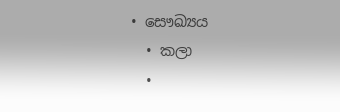• සෞඛ්‍යය
  • කලා
  •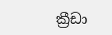ක්‍රීඩා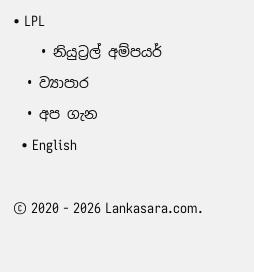• LPL
    • නියුට්‍රල් අම්පයර්
  • ව්‍යාපාර
  • අප ගැන
  • English

© 2020 - 2026 Lankasara.com.